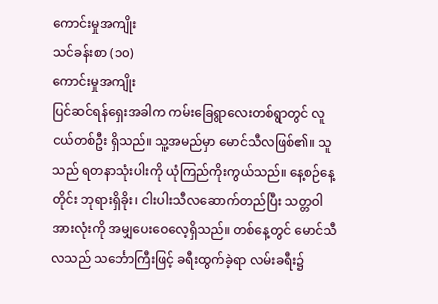ကောင်းမှုအကျိုး
သင်ခန်းစာ (၁၀)
ကောင်းမှုအကျိုး
ပြင်ဆင်ရန်ရှေးအခါက ကမ်းခြေရွာလေးတစ်ရွာတွင် လူငယ်တစ်ဦး ရှိသည်။ သူ့အမည်မှာ မောင်သီလဖြစ်၏။ သူသည် ရတနာသုံးပါးကို ယုံကြည်ကိုးကွယ်သည်။ နေ့စဉ်နေ့တိုင်း ဘုရားရှိခိုး၊ ငါးပါးသီလဆောက်တည်ပြီး သတ္တဝါအားလုံးကို အမျှပေးဝေလေ့ရှိသည်။ တစ်နေ့တွင် မောင်သီလသည် သင်္ဘောကြီးဖြင့် ခရီးထွက်ခဲ့ရာ လမ်းခရီး၌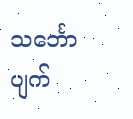သင်္ဘောပျက်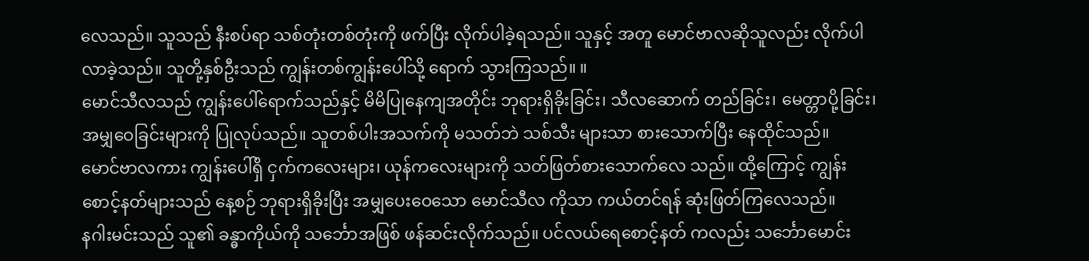လေသည်။ သူသည် နီးစပ်ရာ သစ်တုံးတစ်တုံးကို ဖက်ပြီး လိုက်ပါခဲ့ရသည်။ သူနှင့် အတူ မောင်ဗာလဆိုသူလည်း လိုက်ပါလာခဲ့သည်။ သူတို့နှစ်ဦးသည် ကျွန်းတစ်ကျွန်းပေါ်သို့ ရောက် သွားကြသည်။ ။
မောင်သီလသည် ကျွန်းပေါ်ရောက်သည်နှင့် မိမိပြုနေကျအတိုင်း ဘုရားရှိခိုးခြင်း၊ သီလဆောက် တည်ခြင်း၊ မေတ္တာပို့ခြင်း၊ အမျှဝေခြင်းများကို ပြုလုပ်သည်။ သူတစ်ပါးအသက်ကို မသတ်ဘဲ သစ်သီး များသာ စားသောက်ပြီး နေထိုင်သည်။
မောင်ဗာလကား ကျွန်းပေါ်ရှိ ငှက်ကလေးများ၊ ယုန်ကလေးများကို သတ်ဖြတ်စားသောက်လေ သည်။ ထို့ကြောင့် ကျွန်းစောင့်နတ်များသည် နေ့စဉ် ဘုရားရှိခိုးပြီး အမျှပေးဝေသော မောင်သီလ ကိုသာ ကယ်တင်ရန် ဆုံးဖြတ်ကြလေသည်။
နဂါးမင်းသည် သူ၏ ခန္ဓာကိုယ်ကို သင်္ဘောအဖြစ် ဖန်ဆင်းလိုက်သည်။ ပင်လယ်ရေစောင့်နတ် ကလည်း သင်္ဘောမောင်း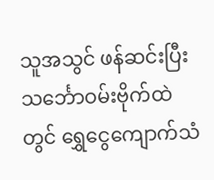သူအသွင် ဖန်ဆင်းပြီး သင်္ဘောဝမ်းဗိုက်ထဲတွင် ရွှေငွေကျောက်သံ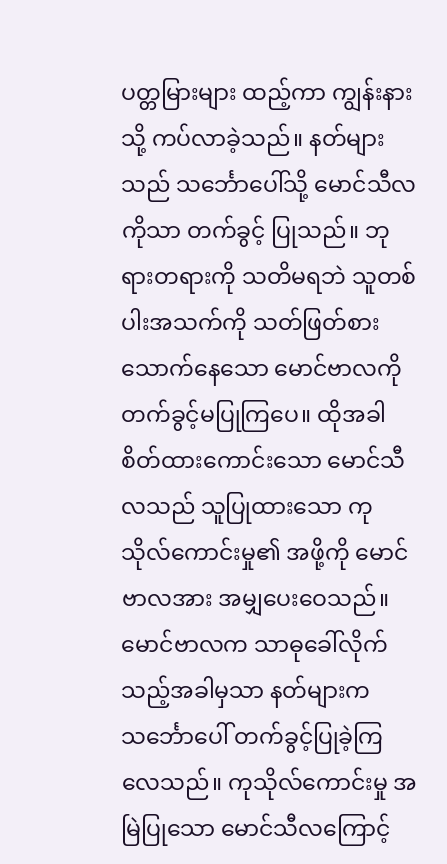ပတ္တမြားများ ထည့်ကာ ကျွန်းနားသို့ ကပ်လာခဲ့သည်။ နတ်များသည် သင်္ဘောပေါ်သို့ မောင်သီလကိုသာ တက်ခွင့် ပြုသည်။ ဘုရားတရားကို သတိမရဘဲ သူတစ်ပါးအသက်ကို သတ်ဖြတ်စားသောက်နေသော မောင်ဗာလကို တက်ခွင့်မပြုကြပေ။ ထိုအခါ စိတ်ထားကောင်းသော မောင်သီလသည် သူပြုထားသော ကုသိုလ်ကောင်းမှု၏ အဖို့ကို မောင်ဗာလအား အမျှပေးဝေသည်။ မောင်ဗာလက သာဓုခေါ်လိုက်သည့်အခါမှသာ နတ်များက သင်္ဘောပေါ် တက်ခွင့်ပြုခဲ့ကြလေသည်။ ကုသိုလ်ကောင်းမှု အမြဲပြုသော မောင်သီလကြောင့်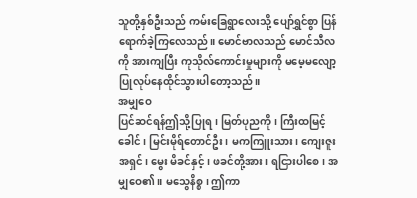သူတို့နှစ်ဦးသည် ကမ်းခြေရွာလေးသို့ ပျော်ရွှင်စွာ ပြန်ရောက်ခဲ့ကြလေသည်။ မောင်ဗာလသည် မောင်သီလကို အားကျပြီး ကုသိုလ်ကောင်းမှုများကို မမေ့မလျော့ ပြုလုပ်နေထိုင်သွားပါတော့သည်။
အမျှဝေ
ပြင်ဆင်ရန်ဤသို့ပြုရ၊ မြတ်ပုညကို၊ ကြီးထမြင့်ခေါင်၊ မြင်းမိုရ်တောင်ဦး၊ မကကြူးသား၊ ကျေးဇူးအရှင်၊ မွေး မိခင်နှင့်၊ ဖခင်တို့အား၊ ရငြားပါစေ၊ အမျှဝေ၏။ မသွေနိစ္စ၊ ဤကာ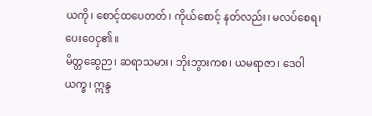ယကို၊ စောင့်ထပေတတ်၊ ကိုယ်စောင့် နတ်လည်း၊ မလပ်စေရ၊ ပေးဝေငှ၏။
မိတ္တဆွေဉာ၊ ဆရာသမား၊ ဘိုးဘွားကစ၊ ယမရာဇာ၊ ဒေဝါယက္ခ၊ ဣန္ဒ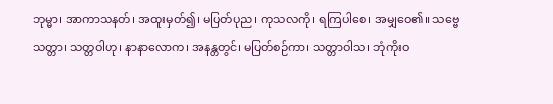ဘုမ္မာ၊ အာကာသနတ်၊ အထူးမှတ်၍၊ မပြတ်ပုည၊ ကုသလကို၊ ရကြပါစေ၊ အမျှဝေ၏။ သဗ္ဗေ သတ္တာ၊ သတ္တဝါဟု၊ နာနာလောက၊ အနန္တတွင်၊ မပြတ်စဉ်ကာ၊ သတ္တာဝါသ၊ ဘုံကိုးဝ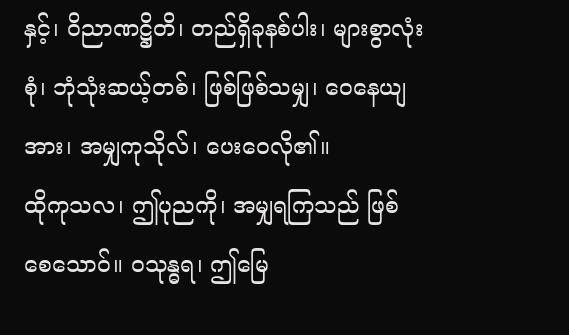နှင့်၊ ဝိညာဏဋ္ဌိတိ၊ တည်ရှိခုနစ်ပါး၊ များစွာလုံးစုံ၊ ဘုံသုံးဆယ့်တစ်၊ ဖြစ်ဖြစ်သမျှ၊ ဝေနေယျအား၊ အမျှကုသိုလ်၊ ပေးဝေလို၏။
ထိုကုသလ၊ ဤပုညကို၊ အမျှရကြသည် ဖြစ်စေသောဝ်။ ဝသုန္ဓရ၊ ဤမြေ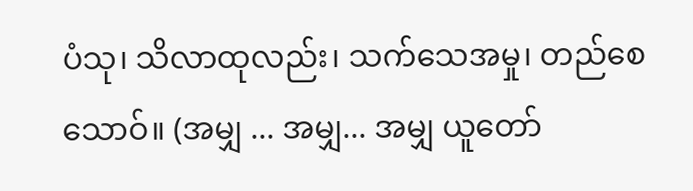ပံသု၊ သိလာထုလည်း၊ သက်သေအမှု၊ တည်စေသောဝ်။ (အမျှ ... အမျှ... အမျှ ယူတော်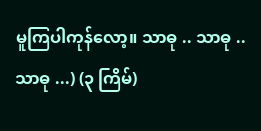မူကြပါကုန်လော့။ သာဓု .. သာဓု .. သာဓု ...) (၃ ကြိမ်)